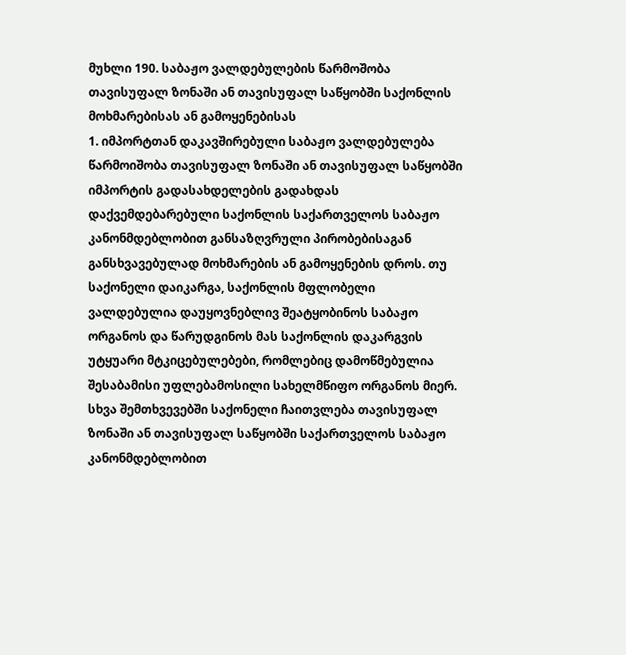მუხლი 190. საბაჟო ვალდებულების წარმოშობა თავისუფალ ზონაში ან თავისუფალ საწყობში საქონლის მოხმარებისას ან გამოყენებისას
1. იმპორტთან დაკავშირებული საბაჟო ვალდებულება წარმოიშობა თავისუფალ ზონაში ან თავისუფალ საწყობში იმპორტის გადასახდელების გადახდას დაქვემდებარებული საქონლის საქართველოს საბაჟო კანონმდებლობით განსაზღვრული პირობებისაგან განსხვავებულად მოხმარების ან გამოყენების დროს. თუ საქონელი დაიკარგა, საქონლის მფლობელი ვალდებულია დაუყოვნებლივ შეატყობინოს საბაჟო ორგანოს და წარუდგინოს მას საქონლის დაკარგვის უტყუარი მტკიცებულებები, რომლებიც დამოწმებულია შესაბამისი უფლებამოსილი სახელმწიფო ორგანოს მიერ. სხვა შემთხვევებში საქონელი ჩაითვლება თავისუფალ ზონაში ან თავისუფალ საწყობში საქართველოს საბაჟო კანონმდებლობით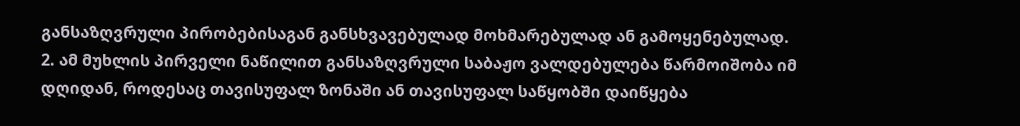განსაზღვრული პირობებისაგან განსხვავებულად მოხმარებულად ან გამოყენებულად.
2. ამ მუხლის პირველი ნაწილით განსაზღვრული საბაჟო ვალდებულება წარმოიშობა იმ დღიდან, როდესაც თავისუფალ ზონაში ან თავისუფალ საწყობში დაიწყება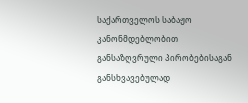საქართველოს საბაჟო კანონმდებლობით განსაზღვრული პირობებისაგან განსხვავებულად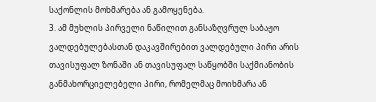საქონლის მოხმარება ან გამოყენება.
3. ამ მუხლის პირველი ნაწილით განსაზღვრულ საბაჟო ვალდებულებასთან დაკავშირებით ვალდებული პირი არის თავისუფალ ზონაში ან თავისუფალ საწყობში საქმიანობის განმახორციელებელი პირი, რომელმაც მოიხმარა ან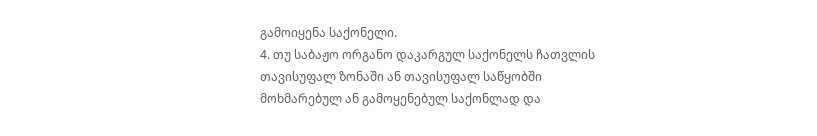გამოიყენა საქონელი.
4. თუ საბაჟო ორგანო დაკარგულ საქონელს ჩათვლის თავისუფალ ზონაში ან თავისუფალ საწყობში მოხმარებულ ან გამოყენებულ საქონლად და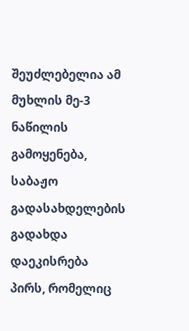შეუძლებელია ამ მუხლის მე-3 ნაწილის გამოყენება, საბაჟო გადასახდელების გადახდა დაეკისრება პირს, რომელიც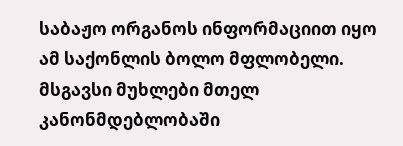საბაჟო ორგანოს ინფორმაციით იყო ამ საქონლის ბოლო მფლობელი.
მსგავსი მუხლები მთელ კანონმდებლობაში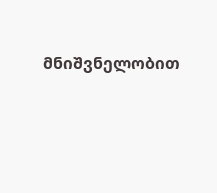მნიშვნელობით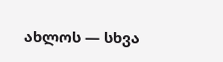ახლოს — სხვა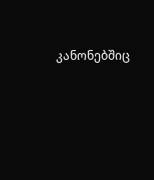კანონებშიც